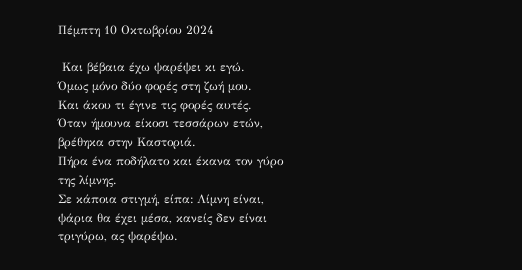Πέμπτη 10 Οκτωβρίου 2024

 Και βέβαια έχω ψαρέψει κι εγώ.
Όμως μόνο δύο φορές στη ζωή μου.
Και άκου τι έγινε τις φορές αυτές.
Όταν ήμουνα είκοσι τεσσάρων ετών, βρέθηκα στην Καστοριά.
Πήρα ένα ποδήλατο και έκανα τον γύρο της λίμνης.
Σε κάποια στιγμή, είπα: Λίμνη είναι, ψάρια θα έχει μέσα, κανείς δεν είναι τριγύρω, ας ψαρέψω.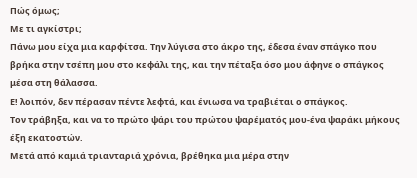Πώς όμως;
Με τι αγκίστρι;
Πάνω μου είχα μια καρφίτσα. Την λύγισα στο άκρο της, έδεσα έναν σπάγκο που βρήκα στην τσέπη μου στο κεφάλι της, και την πέταξα όσο μου άφηνε ο σπάγκος μέσα στη θάλασσα.
Ε! λοιπόν, δεν πέρασαν πέντε λεφτά, και ένιωσα να τραβιέται ο σπάγκος.
Τον τράβηξα, και να το πρώτο ψάρι του πρώτου ψαρέματός μου-ένα ψαράκι μήκους έξη εκατοστών.
Μετά από καμιά τριανταριά χρόνια, βρέθηκα μια μέρα στην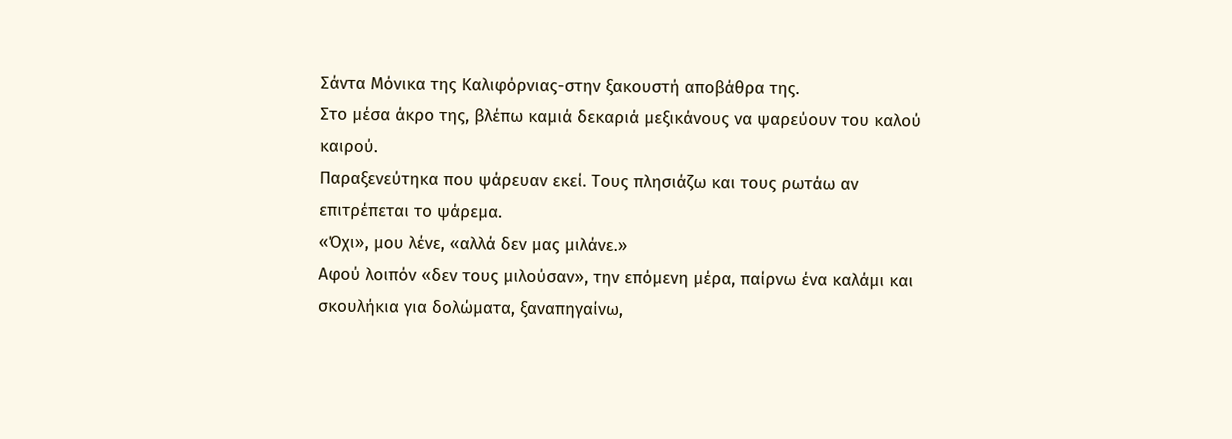Σάντα Μόνικα της Καλιφόρνιας-στην ξακουστή αποβάθρα της.
Στο μέσα άκρο της, βλέπω καμιά δεκαριά μεξικάνους να ψαρεύουν του καλού καιρού.
Παραξενεύτηκα που ψάρευαν εκεί. Τους πλησιάζω και τους ρωτάω αν επιτρέπεται το ψάρεμα.
«Όχι», μου λένε, «αλλά δεν μας μιλάνε.»
Αφού λοιπόν «δεν τους μιλούσαν», την επόμενη μέρα, παίρνω ένα καλάμι και σκουλήκια για δολώματα, ξαναπηγαίνω,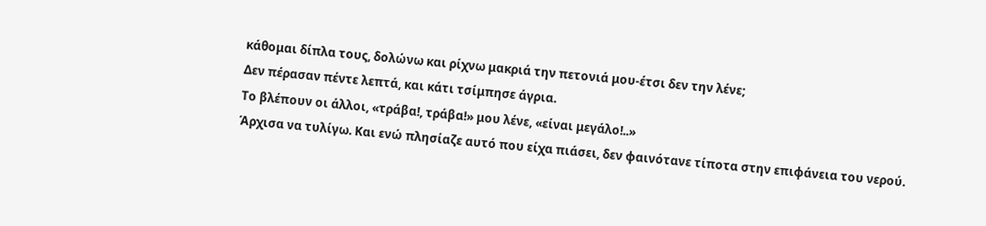κάθομαι δίπλα τους, δολώνω και ρίχνω μακριά την πετονιά μου-έτσι δεν την λένε;
Δεν πέρασαν πέντε λεπτά, και κάτι τσίμπησε άγρια.
Το βλέπουν οι άλλοι, «τράβα!, τράβα!» μου λένε, «είναι μεγάλο!..»
Άρχισα να τυλίγω. Και ενώ πλησίαζε αυτό που είχα πιάσει, δεν φαινότανε τίποτα στην επιφάνεια του νερού.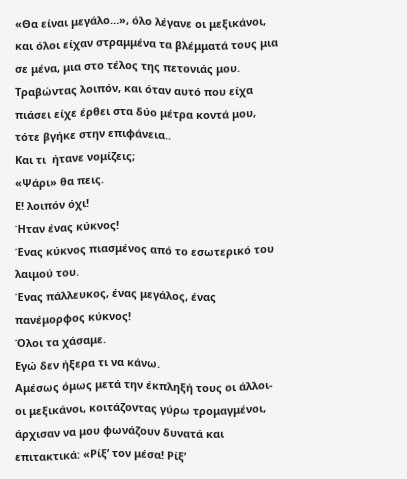«Θα είναι μεγάλο…», όλο λέγανε οι μεξικάνοι, και όλοι είχαν στραμμένα τα βλέμματά τους μια σε μένα, μια στο τέλος της πετονιάς μου.
Τραβώντας λοιπόν, και όταν αυτό που είχα πιάσει είχε έρθει στα δύο μέτρα κοντά μου, τότε βγήκε στην επιφάνεια..
Και τι  ήτανε νομίζεις;
«Ψάρι» θα πεις.
Ε! λοιπόν όχι!
Ήταν ένας κύκνος!
Ένας κύκνος πιασμένος από το εσωτερικό του λαιμού του.
Ένας πάλλευκος, ένας μεγάλος, ένας πανέμορφος κύκνος!
Όλοι τα χάσαμε.
Εγώ δεν ήξερα τι να κάνω.
Αμέσως όμως μετά την έκπληξή τους οι άλλοι-οι μεξικάνοι, κοιτάζοντας γύρω τρομαγμένοι, άρχισαν να μου φωνάζουν δυνατά και επιτακτικά: «Ρίξ’ τον μέσα! Ρίξ’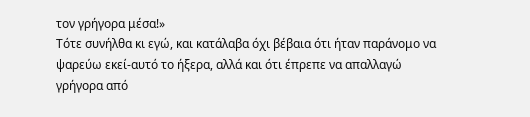τον γρήγορα μέσα!»
Τότε συνήλθα κι εγώ, και κατάλαβα όχι βέβαια ότι ήταν παράνομο να ψαρεύω εκεί-αυτό το ήξερα, αλλά και ότι έπρεπε να απαλλαγώ γρήγορα από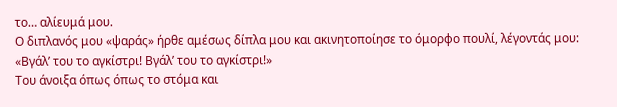το… αλίευμά μου.
Ο διπλανός μου «ψαράς» ήρθε αμέσως δίπλα μου και ακινητοποίησε το όμορφο πουλί, λέγοντάς μου: «Βγάλ’ του το αγκίστρι! Βγάλ’ του το αγκίστρι!»
Του άνοιξα όπως όπως το στόμα και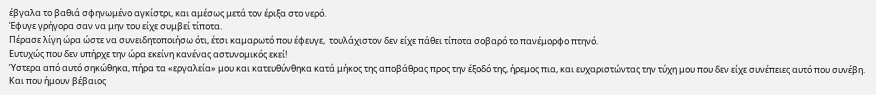έβγαλα το βαθιά σφηνωμένο αγκίστρι, και αμέσως μετά τον έριξα στο νερό.
Έφυγε γρήγορα σαν να μην του είχε συμβεί τίποτα.
Πέρασε λίγη ώρα ώστε να συνειδητοποιήσω ότι, έτσι καμαρωτό που έφευγε,  τουλάχιστον δεν είχε πάθει τίποτα σοβαρό το πανέμορφο πτηνό.
Ευτυχώς που δεν υπήρχε την ώρα εκείνη κανένας αστυνομικός εκεί!
Ύστερα από αυτό σηκώθηκα, πήρα τα «εργαλεία» μου και κατευθύνθηκα κατά μήκος της αποβάθρας προς την έξοδό της, ήρεμος πια, και ευχαριστώντας την τύχη μου που δεν είχε συνέπειες αυτό που συνέβη. Και που ήμουν βέβαιος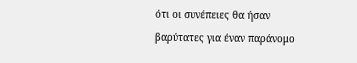ότι οι συνέπειες θα ήσαν βαρύτατες για έναν παράνομο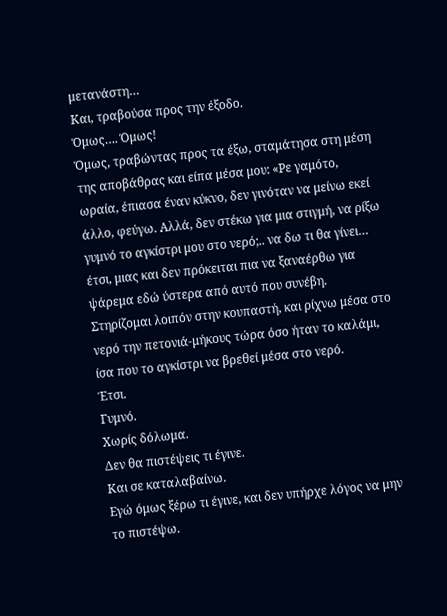μετανάστη…
Και, τραβούσα προς την έξοδο.
Όμως…. Όμως!
Όμως, τραβώντας προς τα έξω, σταμάτησα στη μέση της αποβάθρας και είπα μέσα μου: «Ρε γαμότο, ωραία, έπιασα έναν κύκνο, δεν γινόταν να μείνω εκεί άλλο, φεύγω. Αλλά, δεν στέκω για μια στιγμή, να ρίξω γυμνό το αγκίστρι μου στο νερό;.. να δω τι θα γίνει… έτσι, μιας και δεν πρόκειται πια να ξαναέρθω για ψάρεμα εδώ ύστερα από αυτό που συνέβη.
Στηρίζομαι λοιπόν στην κουπαστή, και ρίχνω μέσα στο νερό την πετονιά-μήκους τώρα όσο ήταν το καλάμι, ίσα που το αγκίστρι να βρεθεί μέσα στο νερό.
Έτσι.
Γυμνό.
Χωρίς δόλωμα.
Δεν θα πιστέψεις τι έγινε.
Και σε καταλαβαίνω.
Εγώ όμως ξέρω τι έγινε, και δεν υπήρχε λόγος να μην το πιστέψω.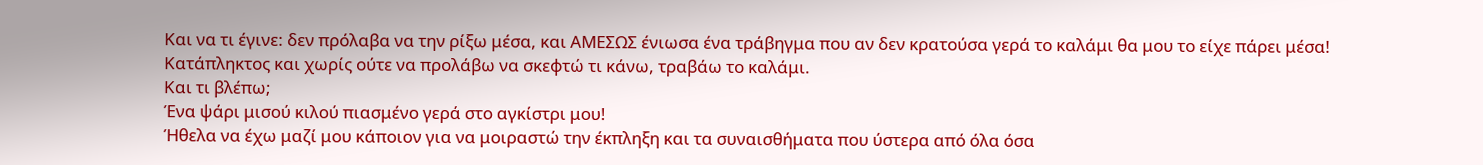Και να τι έγινε: δεν πρόλαβα να την ρίξω μέσα, και ΑΜΕΣΩΣ ένιωσα ένα τράβηγμα που αν δεν κρατούσα γερά το καλάμι θα μου το είχε πάρει μέσα!
Κατάπληκτος και χωρίς ούτε να προλάβω να σκεφτώ τι κάνω, τραβάω το καλάμι.
Και τι βλέπω;
Ένα ψάρι μισού κιλού πιασμένο γερά στο αγκίστρι μου!
Ήθελα να έχω μαζί μου κάποιον για να μοιραστώ την έκπληξη και τα συναισθήματα που ύστερα από όλα όσα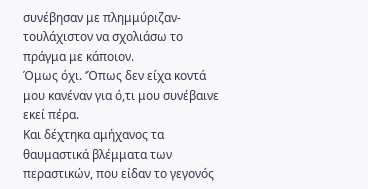συνέβησαν με πλημμύριζαν-τουλάχιστον να σχολιάσω το πράγμα με κάποιον.
Όμως όχι. ‘Όπως δεν είχα κοντά μου κανέναν για ό,τι μου συνέβαινε εκεί πέρα.
Και δέχτηκα αμήχανος τα θαυμαστικά βλέμματα των  περαστικών, που είδαν το γεγονός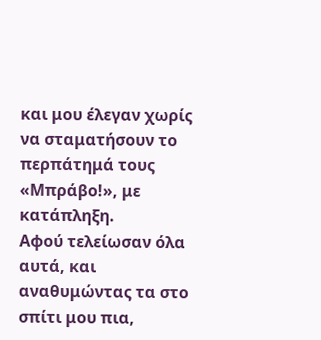και μου έλεγαν χωρίς να σταματήσουν το περπάτημά τους «Μπράβο!», με κατάπληξη.
Αφού τελείωσαν όλα αυτά, και αναθυμώντας τα στο σπίτι μου πια,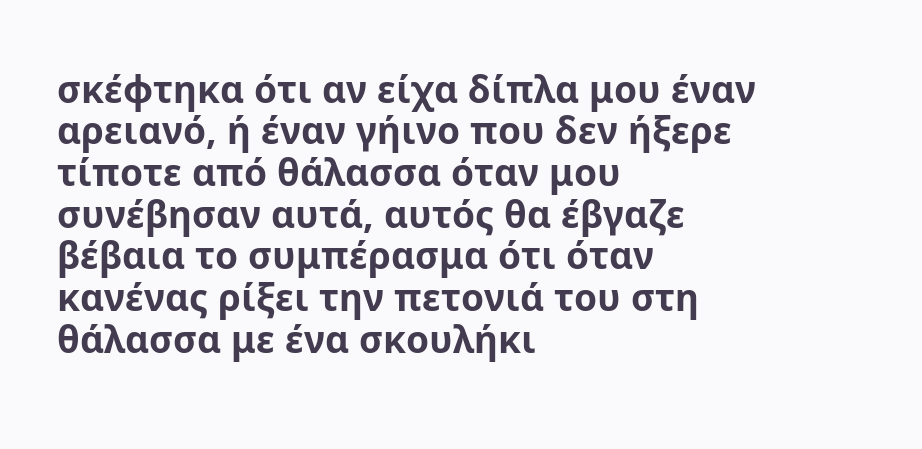σκέφτηκα ότι αν είχα δίπλα μου έναν αρειανό, ή έναν γήινο που δεν ήξερε τίποτε από θάλασσα όταν μου συνέβησαν αυτά, αυτός θα έβγαζε βέβαια το συμπέρασμα ότι όταν κανένας ρίξει την πετονιά του στη θάλασσα με ένα σκουλήκι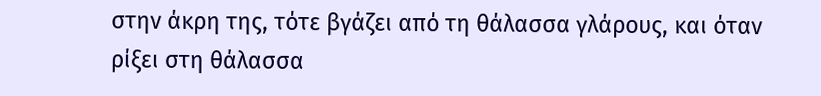στην άκρη της, τότε βγάζει από τη θάλασσα γλάρους, και όταν ρίξει στη θάλασσα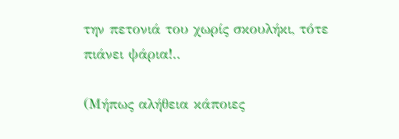την πετονιά του χωρίς σκουλήκι, τότε πιάνει ψάρια!..

(Μήπως αλήθεια κάποιες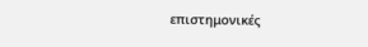επιστημονικές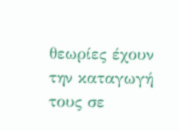θεωρίες έχουν την καταγωγή τους σε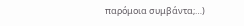παρόμοια συμβάντα;…)